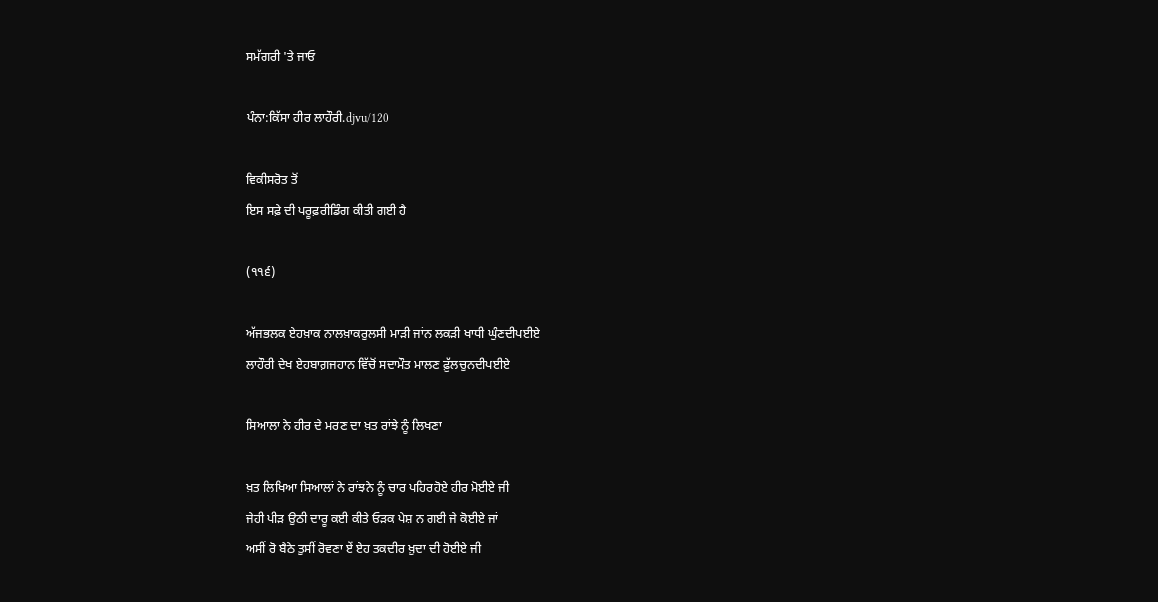ਸਮੱਗਰੀ 'ਤੇ ਜਾਓ

ਪੰਨਾ:ਕਿੱਸਾ ਹੀਰ ਲਾਹੌਰੀ.djvu/120

ਵਿਕੀਸਰੋਤ ਤੋਂ
ਇਸ ਸਫ਼ੇ ਦੀ ਪਰੂਫ਼ਰੀਡਿੰਗ ਕੀਤੀ ਗਈ ਹੈ

(੧੧੬)

ਅੱਜਭਲਕ ਏਹਖ਼ਾਕ ਨਾਲਖ਼ਾਕਰੁਲਸੀ ਮਾੜੀ ਜਾਂਨ ਲਕੜੀ ਖਾਧੀ ਘੁੰਣਦੀਪਈਏ
ਲਾਹੌਰੀ ਦੇਖ ਏਹਬਾਗ਼ਜਹਾਨ ਵਿੱਚੋਂ ਸਦਾਮੌਤ ਮਾਲਣ ਫ਼ੁੱਲਚੁਨਦੀਪਈਏ

ਸਿਆਲਾ ਨੇ ਹੀਰ ਦੇ ਮਰਣ ਦਾ ਖ਼ਤ ਰਾਂਝੇ ਨੂੰ ਲਿਖਣਾ

ਖ਼ਤ ਲਿਖਿਆ ਸਿਆਲਾਂ ਨੇ ਰਾਂਝਨੇ ਨੂੰ ਚਾਰ ਪਹਿਰਹੋਏ ਹੀਰ ਮੋਈਏ ਜੀ
ਜੇਹੀ ਪੀੜ ਉਠੀ ਦਾਰੂ ਕਈ ਕੀਤੇ ਓੜਕ ਪੇਸ਼ ਨ ਗਈ ਜੇ ਕੋਈਏ ਜਾਂ
ਅਸੀਂ ਰੋ ਬੈਠੇ ਤੁਸੀਂ ਰੋਵਣਾ ਏਂ ਏਹ ਤਕਦੀਰ ਖ਼ੁਦਾ ਦੀ ਹੋਈਏ ਜੀ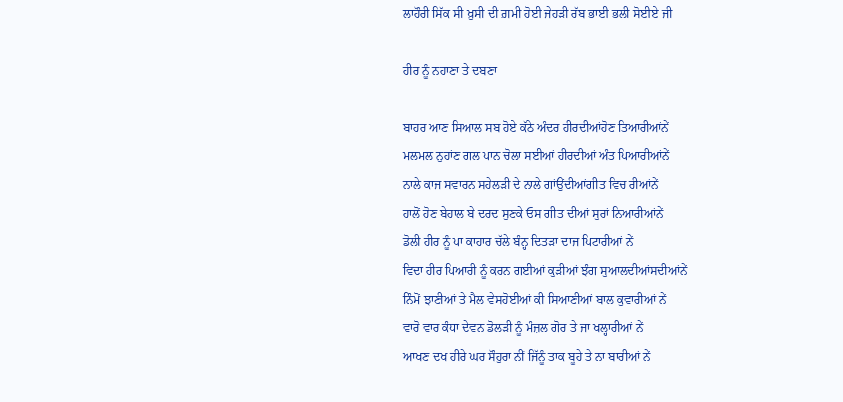ਲਾਹੌਰੀ ਸਿੱਕ ਸੀ ਖ਼ੁਸੀ ਦੀ ਗ਼ਮੀ ਹੋਈ ਜੇਹੜੀ ਰੱਬ ਭਾਈ ਭਲੀ ਸੋਈਏ ਜੀ

ਹੀਰ ਨੂੰ ਨਹਾਣਾ ਤੇ ਦਬਣਾ

ਬਾਹਰ ਆਣ ਸਿਆਲ ਸਬ ਹੋਏ ਕੱਠੇ ਅੰਦਰ ਹੀਰਦੀਆਂਹੋਣ ਤਿਆਰੀਆਂਨੇਂ
ਮਲਮਲ ਨੁਹਾਂਣ ਗਲ ਪਾਨ ਚੋਲਾ ਸਈਆਂ ਹੀਰਦੀਆਂ ਅੰਤ ਪਿਆਰੀਆਂਨੇਂ
ਨਾਲੇ ਕਾਜ ਸਵਾਰਨ ਸਹੇਲੜੀ ਦੇ ਨਾਲੇ ਗਾਂਉਂਦੀਆਂਗੀਤ ਵਿਚ ਰੀਆਂਨੇਂ
ਹਾਲੋਂ ਹੋਣ ਬੇਹਾਲ ਬੇ ਦਰਦ ਸੁਣਕੇ ਓਸ ਗੀਤ ਦੀਆਂ ਸੁਰਾਂ ਨਿਆਰੀਆਂਨੇਂ
ਡੋਲੀ ਹੀਰ ਨੂੰ ਪਾ ਕਾਹਾਰ ਚੱਲੇ ਬੰਨ੍ਹ ਦਿਤੜਾ ਦਾਜ ਪਿਟਾਰੀਆਂ ਨੇਂ
ਵਿਦਾ ਹੀਰ ਪਿਆਰੀ ਨੂੰ ਕਰਨ ਗਈਆਂ ਕੁੜੀਆਂ ਝੰਗ ਸੁਆਲਦੀਆਂਸਦੀਆਂਨੇਂ
ਨਿੰਮੋਂ ਝਾਣੀਆਂ ਤੇ ਮੈਲ ਵੇਸਹੋਈਆਂ ਕੀ ਸਿਆਣੀਆਂ ਬਾਲ ਕੁਵਾਰੀਆਂ ਨੇਂ
ਵਾਰੋ ਵਾਰ ਕੰਧਾ ਦੇਵਨ ਡੋਲੜੀ ਨੂੰ ਮੰਜ਼ਲ ਗੋਰ ਤੇ ਜਾ ਖਲ੍ਹਾਰੀਆਂ ਨੇਂ
ਆਖਣ ਦਖ ਹੀਰੇ ਘਰ ਸੌਹੁਰਾ ਨੀਂ ਜਿੱਨੂੰ ਤਾਕ ਬੂਹੇ ਤੇ ਨਾ ਬਾਰੀਆਂ ਨੇਂ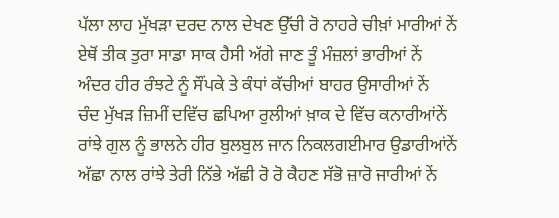ਪੱਲਾ ਲਾਹ ਮੁੱਖੜਾ ਦਰਦ ਨਾਲ ਦੇਖਣ ਉੱਚੀ ਰੋ ਨਾਹਰੇ ਚੀਖ਼ਾਂ ਮਾਰੀਆਂ ਨੇਂ
ਏਥੋਂ ਤੀਕ ਤੁਰਾ ਸਾਡਾ ਸਾਕ ਹੈਸੀ ਅੱਗੇ ਜਾਣ ਤੂੰ ਮੰਜ਼ਲਾਂ ਭਾਰੀਆਂ ਨੇਂ
ਅੰਦਰ ਹੀਰ ਰੰਝਟੇ ਨੂੰ ਸੌਂਪਕੇ ਤੇ ਕੰਧਾਂ ਕੱਚੀਆਂ ਬਾਹਰ ਉਸਾਰੀਆਂ ਨੇਂ
ਚੰਦ ਮੁੱਖੜ ਜ਼ਿਮੀਂ ਦਵਿੱਚ ਛਪਿਆ ਰੁਲੀਆਂ ਖ਼ਾਕ ਦੇ ਵਿੱਚ ਕਨਾਰੀਆਂਨੇਂ
ਰਾਂਝੇ ਗੁਲ ਨੂੰ ਭਾਲਨੇ ਹੀਰ ਬੁਲਬੁਲ ਜਾਨ ਨਿਕਲਗਈਮਾਰ ਉਡਾਰੀਆਂਨੇਂ
ਅੱਛਾ ਨਾਲ ਰਾਂਝੇ ਤੇਰੀ ਨਿੱਭੇ ਅੱਛੀ ਰੋ ਰੋ ਕੈਹਣ ਸੱਭੋ ਜ਼ਾਰੋ ਜਾਰੀਆਂ ਨੇਂ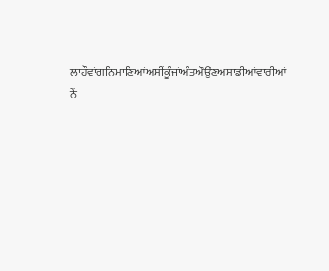ਲਾਹੌਵਾਂਗਨਿਮਾਣਿਆਂਅਸੀਂਕੂੰਜਾਂਅੰਤਔਉਂਣਅਸਾਡੀਆਂਵਾਰੀਆਂ ਨੇਂ